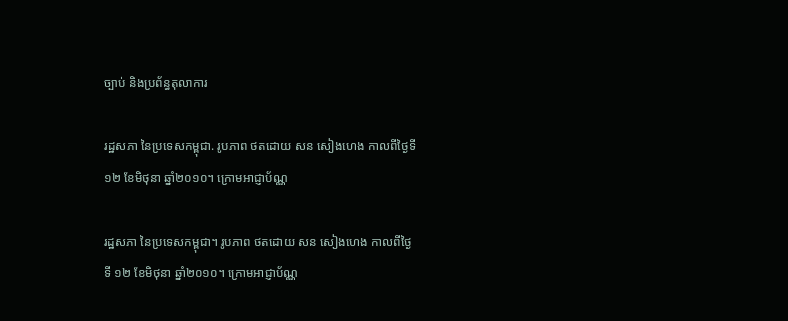ច្បាប់ និងប្រព័ន្ធតុលាការ

រដ្ឋសភា នៃប្រទេសកម្ពុជា. រូបភាព ថតដោយ សន សៀងហេង កាលពីថ្ងៃទី ១២ ខែមិថុនា ឆ្នាំ២០១០។ ក្រោមអាជ្ញាប័ណ្ណ

រដ្ឋសភា នៃប្រទេសកម្ពុជា។ រូបភាព ថតដោយ សន សៀងហេង កាលពីថ្ងៃទី ១២ ខែមិថុនា ឆ្នាំ២០១០។ ក្រោមអាជ្ញាប័ណ្ណ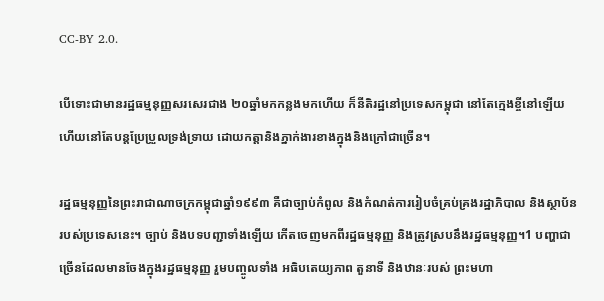CC-BY 2.0.

បើទោះជាមានរដ្ឋធម្មនុញ្ញសរសេរជាង ២០ឆ្នាំមកកន្លងមកហើយ ក៏នីតិរដ្ឋនៅប្រទេសកម្ពុជា នៅតែក្មេងខ្ចីនៅឡើយ ហើយនៅតែបន្តប្រែប្រួលទ្រង់ទ្រាយ ដោយកត្តានិងភ្នាក់ងារខាងក្នុងនិងក្រៅជាច្រើន។

រដ្ឋធម្មនុញ្ញនៃព្រះរាជាណាចក្រកម្ពុជាឆ្នាំ១៩៩៣ គឺជាច្បាប់កំពូល និងកំណត់ការរៀបចំគ្រប់គ្រងរដ្ឋាភិបាល និងស្ថាប័នរបស់ប្រទេសនេះ។ ច្បាប់ និងបទបញ្ជាទាំងឡើយ កើតចេញមកពីរដ្ឋធម្មនុញ្ញ និងត្រូវស្របនឹងរដ្ឋធម្មនុញ្ញ។1 បញ្ហាជាច្រើនដែលមានចែងក្នុងរដ្ឋធម្មនុញ្ញ រួមបញ្ចូលទាំង អធិបតេយ្យភាព តួនាទី និងឋានៈរបស់ ព្រះមហា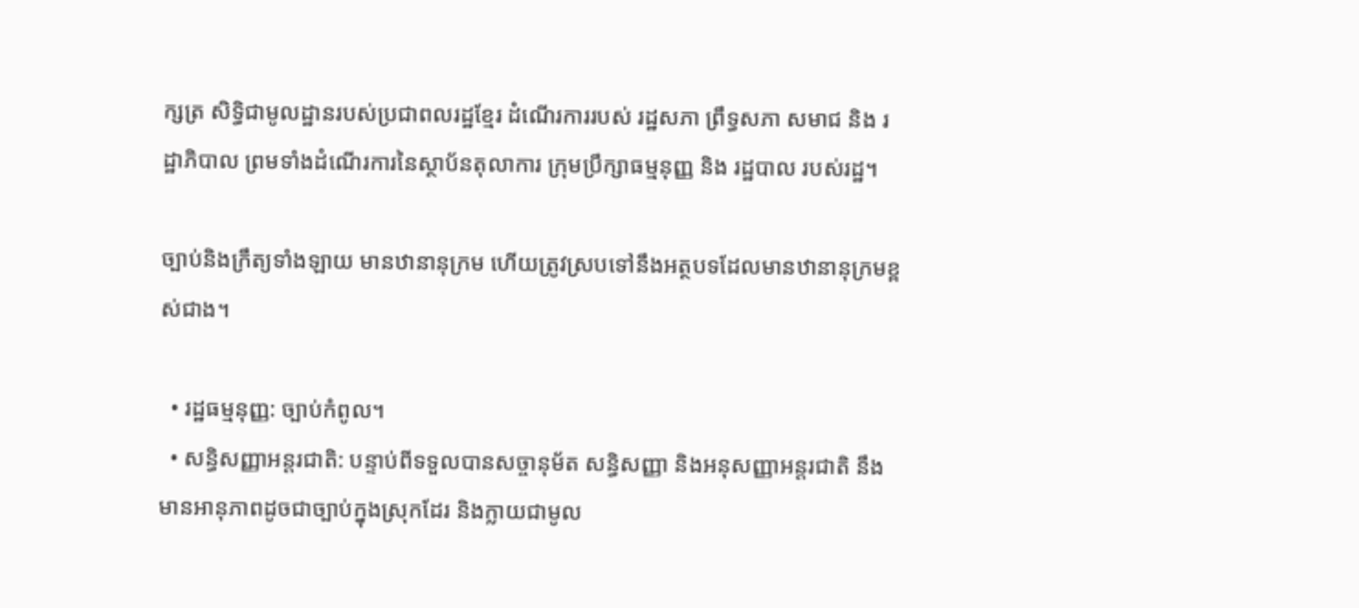ក្សត្រ សិទ្ធិជាមូលដ្ឋានរបស់ប្រជាពលរដ្ឋខ្មែរ ដំណើរការរបស់ រដ្ឋសភា ព្រឹទ្ធសភា សមាជ និង រដ្ឋាភិបាល ព្រមទាំងដំណើរការនៃស្ថាប័នតុលាការ ក្រុមប្រឹក្សាធម្មនុញ្ញ និង រដ្ឋបាល របស់រដ្ឋ។

ច្បាប់និងក្រឹត្យទាំងឡាយ មានឋានានុក្រម ហើយត្រូវស្របទៅនឹងអត្ថបទដែលមានឋានានុក្រមខ្ពស់ជាង។

  • រដ្ឋធម្មនុញ្ញ: ច្បាប់កំពូល។
  • សន្ធិសញ្ញាអន្តរជាតិ: បន្ទាប់ពីទទួលបានសច្ចានុម័ត សន្ធិសញ្ញា និងអនុសញ្ញាអន្តរជាតិ នឹងមានអានុភាពដូចជាច្បាប់ក្នុងស្រុកដែរ និងក្លាយជាមូល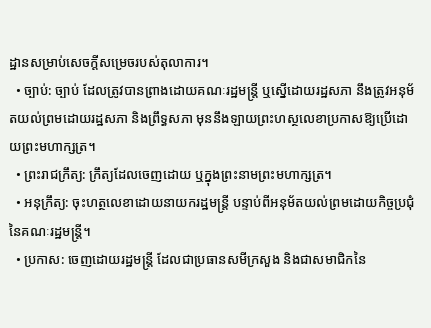ដ្ឋានសម្រាប់សេចក្តីសម្រេចរបស់តុលាការ។
  • ច្បាប់: ច្បាប់ ដែលត្រូវបានព្រាងដោយគណៈរដ្ឋមន្ត្រី ឬស្នើដោយរដ្ឋសភា នឹងត្រូវអនុម័តយល់ព្រមដោយរដ្ឋសភា និងព្រឹទ្ធសភា មុននឹងឡាយព្រះហស្ថលេខាប្រកាសឱ្យប្រើដោយព្រះមហាក្សត្រ។
  • ព្រះរាជក្រឹត្យ: ក្រឹត្យដែលចេញដោយ ឬក្នុងព្រះនាមព្រះមហាក្សត្រ។
  • អនុក្រឹត្យ: ចុះហត្ថលេខាដោយនាយករដ្ឋមន្ត្រី បន្ទាប់ពីអនុម័តយល់ព្រមដោយកិច្ចប្រជុំ នៃគណៈរដ្ឋមន្ត្រី។
  • ប្រកាស: ចេញដោយរដ្ឋមន្ត្រី ដែលជាប្រធានសមីក្រសួង និងជាសមាជិកនៃ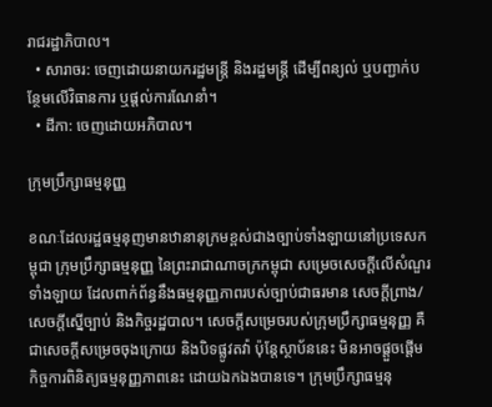រាជរដ្ឋាភិបាល។
  • សារាចរ: ចេញដោយនាយករដ្ឋមន្ត្រី និងរដ្ឋមន្ត្រី ដើម្បីពន្យល់ ឬបញ្ជាក់បន្ថែមលើវិធានការ ឬផ្តល់ការណែនាំ។
  • ដីកា: ចេញដោយអភិបាល។

ក្រុមប្រឹក្សាធម្មនុញ្ញ

ខណៈដែលរដ្ឋធម្មនុញមានឋានានុក្រមខ្ពស់ជាងច្បាប់ទាំងឡាយនៅប្រទេសកម្ពុជា ក្រុមប្រឹក្សាធម្មនុញ្ញ នៃព្រះរាជាណាចក្រកម្ពុជា សម្រេចសេចក្តីលើសំណួរទាំងឡាយ ដែលពាក់ព័ន្ធនឹងធម្មនុញ្ញភាពរបស់ច្បាប់ជាធរមាន សេចក្តីព្រាង/សេចក្តីស្នើច្បាប់ និងកិច្ចរដ្ឋបាល។ សេចក្តីសម្រេចរបស់ក្រុមប្រឹក្សាធម្មនុញ្ញ គឺជាសេចក្តីសម្រេចចុងក្រោយ និងបិទផ្លូវតវ៉ា ប៉ុន្តែស្ថាប័ននេះ មិនអាចផ្តួចផ្តើមកិច្ចការពិនិត្យធម្មនុញ្ញភាពនេះ ដោយឯកឯងបានទេ។ ក្រុមប្រឹក្សាធម្មនុ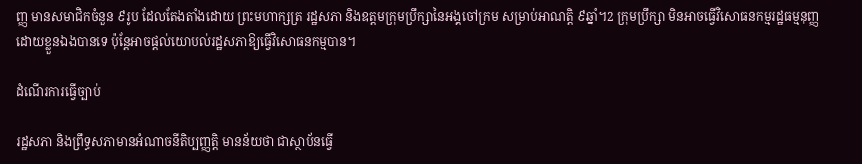ញ្ញ មានសមាជិកចំនួន ៩រូប ដែលតែងតាំងដោយ ព្រះមហាក្សត្រ រដ្ឋសភា និងឧត្តមក្រុមប្រឹក្សានៃអង្គចៅក្រម សម្រាប់អាណត្តិ ៩ឆ្នាំ។2 ក្រុមប្រឹក្សា មិនអាចធ្វើវិសោធនកម្មរដ្ឋធម្មនុញ្ញដោយខ្លួនឯងបានទេ ប៉ុន្តែអាចផ្តល់យោបល់រដ្ឋសភាឱ្យធ្វើវិសោធនកម្មបាន។

ដំណើរការធ្វើច្បាប់

រដ្ឋសភា និងព្រឹទ្ធសភាមានអំណាចនីតិប្បញ្ញត្តិ មានន័យថា ជាស្ថាប័នធ្វើ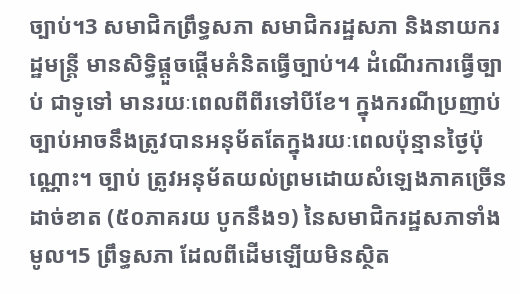ច្បាប់។3 សមាជិកព្រឹទ្ធសភា សមាជិករដ្ឋសភា និងនាយករដ្ឋមន្ត្រី មានសិទ្ធិផ្ដួចផ្ដើមគំនិតធ្វើច្បាប់។4 ដំណើរការធ្វើច្បាប់ ជាទូទៅ មានរយៈពេលពីពីរទៅបីខែ។ ក្នុងករណីប្រញាប់ ច្បាប់អាចនឹងត្រូវបានអនុម័តតែក្នុងរយៈពេលប៉ុន្មានថ្ងៃប៉ុណ្ណោះ។ ច្បាប់ ត្រូវអនុម័តយល់ព្រមដោយសំឡេងភាគច្រើនដាច់ខាត (៥០ភាគរយ បូកនឹង១) នៃសមាជិករដ្ឋសភាទាំងមូល។5 ព្រឹទ្ធសភា ដែលពីដើមឡើយមិនស្ថិត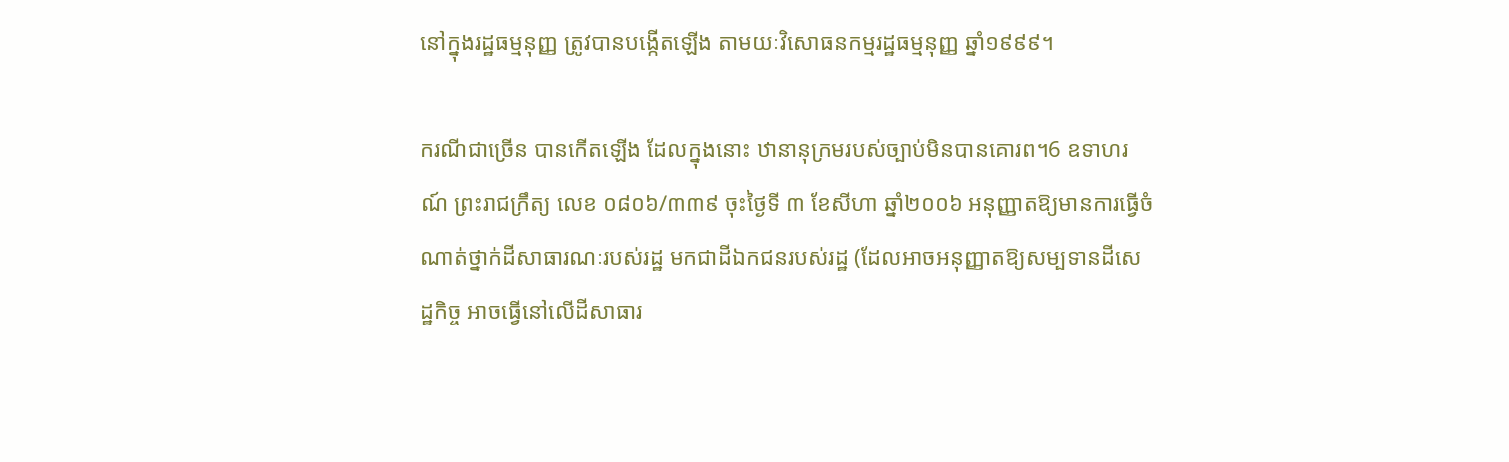នៅក្នុងរដ្ឋធម្មនុញ្ញ ត្រូវបានបង្កើតឡើង តាមយៈវិសោធនកម្មរដ្ឋធម្មនុញ្ញ ឆ្នាំ១៩៩៩។

ករណីជាច្រើន បានកើតឡើង ដែលក្នុងនោះ ឋានានុក្រមរបស់ច្បាប់មិនបានគោរព។6 ឧទាហរណ៍ ព្រះរាជក្រឹត្យ លេខ ០៨០៦/៣៣៩ ចុះថ្ងៃទី ៣ ខែសីហា ឆ្នាំ២០០៦ អនុញ្ញាតឱ្យមានការធ្វើចំណាត់ថ្នាក់ដីសាធារណៈរបស់រដ្ឋ មកជាដីឯកជនរបស់រដ្ឋ (ដែលអាចអនុញ្ញាតឱ្យសម្បទានដីសេដ្ឋកិច្ច អាចធ្វើនៅលើដីសាធារ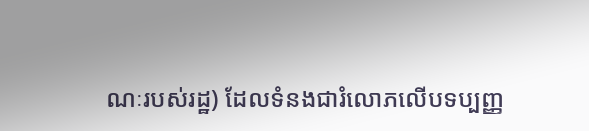ណៈរបស់រដ្ឋ) ដែលទំនងជារំលោភលើបទប្បញ្ញ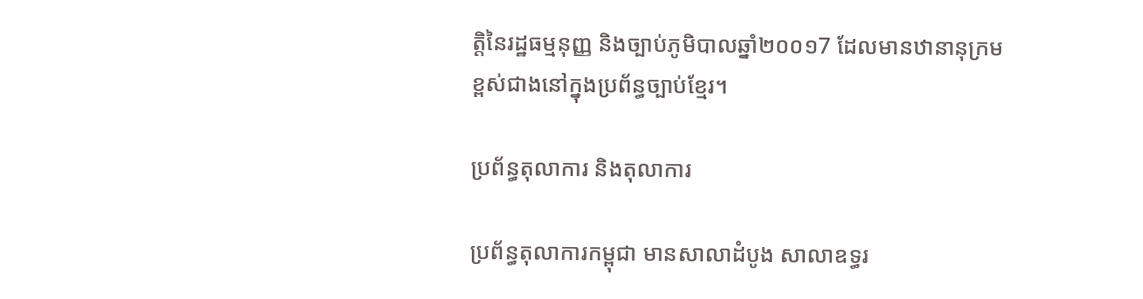ត្តិនៃរដ្ឋធម្មនុញ្ញ និងច្បាប់ភូមិបាលឆ្នាំ២០០១7 ដែលមានឋានានុក្រមខ្ពស់ជាងនៅក្នុងប្រព័ន្ធច្បាប់ខ្មែរ។

ប្រព័ន្ធតុលាការ និងតុលាការ

ប្រព័ន្ធតុលាការកម្ពុជា មានសាលាដំបូង សាលាឧទ្ធរ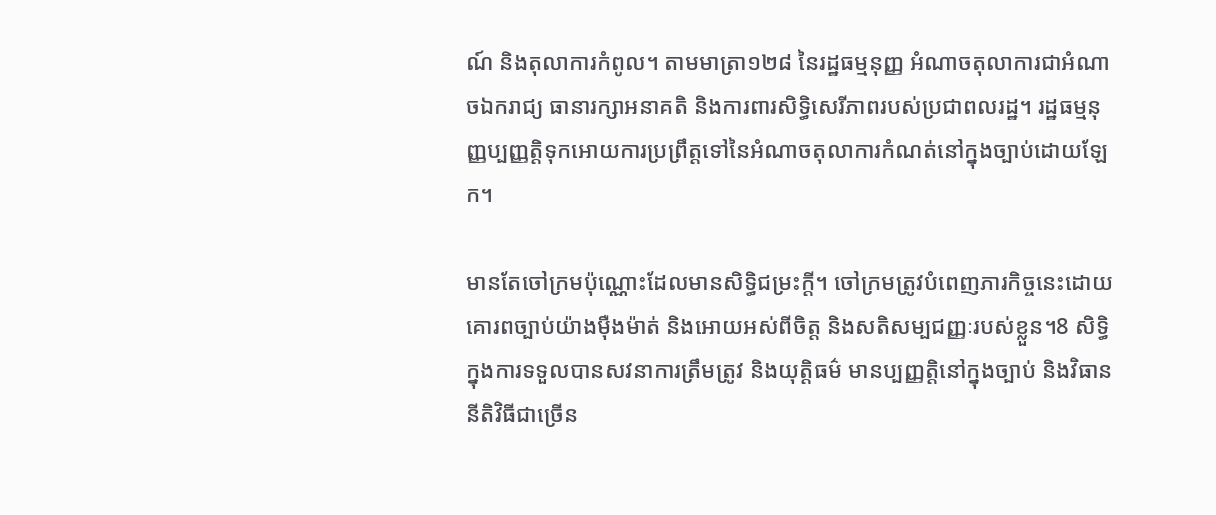ណ៍ និងតុលាការកំពូល។ តាមមាត្រា១២៨ នៃរដ្ឋធម្មនុញ្ញ អំណាចតុលាការជាអំណាចឯករាជ្យ ធានារក្សាអនាគតិ និងការពារសិទ្ធិសេរីភាពរបស់ប្រជាពលរដ្ឋ។ រដ្ឋធម្មនុញ្ញប្បញ្ញត្តិទុកអោយការប្រព្រឹត្តទៅនៃអំណាចតុលាការកំណត់នៅក្នុងច្បាប់ដោយឡែក។

មានតែចៅក្រមប៉ុណ្ណោះដែលមានសិទ្ធិជម្រះក្ដី។ ចៅក្រមត្រូវបំពេញភារកិច្ចនេះដោយគោរពច្បាប់យ៉ាងម៉ឺងម៉ាត់ និងអោយអស់ពីចិត្ត និងសតិសម្បជញ្ញៈរបស់ខ្លួន។8 សិទ្ធិក្នុងការទទួលបានសវនាការត្រឹមត្រូវ និងយុត្តិធម៌ មានប្បញ្ញត្តិនៅក្នុងច្បាប់ និងវិធាននីតិវិធីជាច្រើន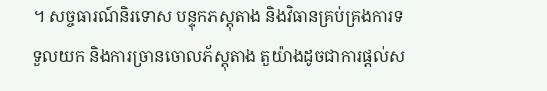។ សច្ចធារណ៍និរទោស បន្ទុកភស្តុតាង និងវិធានគ្រប់គ្រងការទទួលយក និងការច្រានចោលភ័ស្តុតាង តួយ៉ាងដូចជាការផ្តល់ស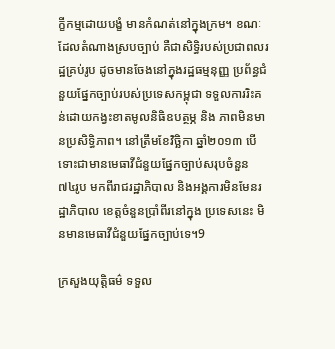ក្ខីកម្មដោយបង្ខំ មានកំណត់នៅក្នុងក្រម។ ខណៈដែលតំណាងស្របច្បាប់ គឺជាសិទ្ធិរបស់ប្រជាពលរដ្ឋគ្រប់រូប ដូចមានចែងនៅក្នុងរដ្ឋធម្មនុញ្ញ ប្រព័ន្ធជំនួយផ្នែកច្បាប់របស់ប្រទេសកម្ពុជា ទទួលការរិះគន់ដោយកង្វះខាតមូលនិធិឧបត្ថម្ភ និង ភាពមិនមានប្រសិទ្ធិភាព។ នៅត្រឹមខែវិច្ឆិកា ឆ្នាំ២០១៣ បើទោះជាមានមេធាវីជំនួយផ្នែកច្បាប់សរុបចំនួន ៧៤រូប មកពីរាជរដ្ឋាភិបាល និងអង្គការមិនមែនរដ្ឋាភិបាល ខេត្តចំនួនប្រាំពីរនៅក្នុង ប្រទេសនេះ មិនមានមេធាវីជំនួយផ្នែកច្បាប់ទេ។9

ក្រសួងយុត្តិធម៌ ទទួល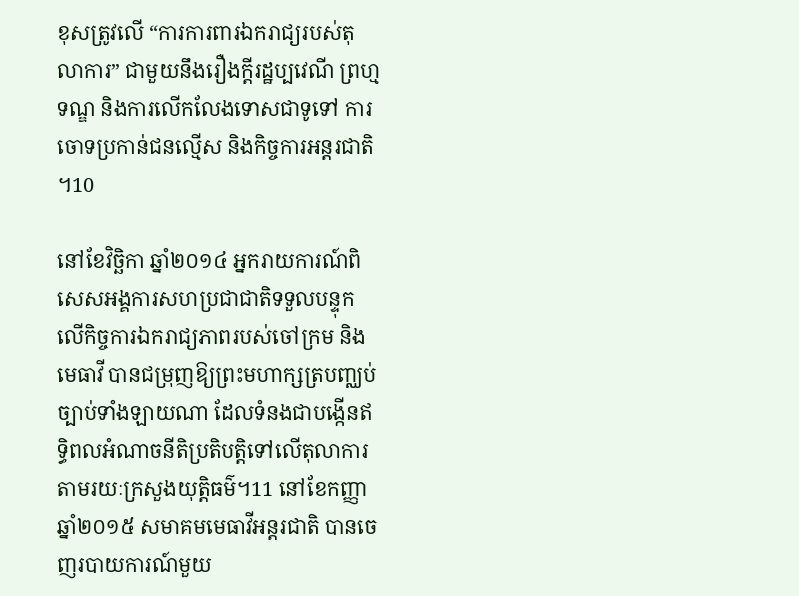ខុសត្រូវលើ “ការការពារឯករាជ្យរបស់តុលាការ” ជាមួយនឹងរឿងក្តីរដ្ឋប្បវេណី ព្រហ្មទណ្ឌ និងការលើកលែងទោសជាទូទៅ ការចោទប្រកាន់ជនល្មើស និងកិច្ចការអន្តរជាតិ។10

នៅខែវិច្ឆិកា ឆ្នាំ២០១៤ អ្នករាយការណ៍ពិសេសអង្គការសហប្រជាជាតិទទួលបន្ទុកលើកិច្ចការឯករាជ្យភាពរបស់ចៅក្រម និងមេធាវី បានជម្រុញឱ្យព្រះមហាក្សត្របញ្ឈប់ច្បាប់ទាំងឡាយណា ដែលទំនងជាបង្កើនឥទ្ធិពលអំណាចនីតិប្រតិបត្តិទៅលើតុលាការ តាមរយៈក្រសួងយុត្តិធម៌។11 នៅខែកញ្ញា ឆ្នាំ២០១៥ សមាគមមេធាវីអន្តរជាតិ បានចេញរបាយការណ៍មួយ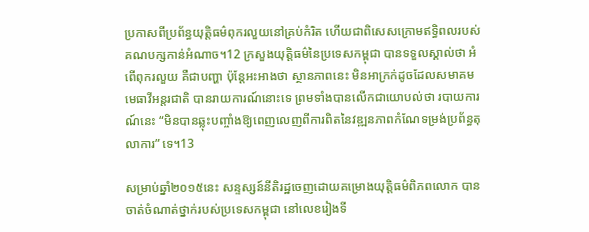ប្រកាសពីប្រព័ន្ធយុត្តិធម៌ពុករលួយនៅគ្រប់កំរិត ហើយជាពិសេសក្រោមឥទ្ធិពលរបស់គណបក្សកាន់អំណាច។12 ក្រសួងយុត្តិធម៌នៃប្រទេសកម្ពុជា បានទទួលស្គាល់ថា អំពើពុករលួយ គឺជាបញ្ហា ប៉ុន្តែអះអាងថា ស្ថានភាពនេះ មិនអាក្រក់ដូចដែលសមាគមមេធាវីអន្តរជាតិ បានរាយការណ៍នោះទេ ព្រមទាំងបានលើកជាយោបល់ថា របាយការណ៍នេះ “មិនបានឆ្លុះបញ្ចាំងឱ្យពេញលេញពីការពិតនៃវឌ្ឍនភាពកំណែទម្រង់ប្រព័ន្ធតុលាការ” ទេ។13

សម្រាប់ឆ្នាំ២០១៥នេះ សន្ទស្សន៍នីតិរដ្ឋចេញដោយគម្រោងយុត្តិធម៌ពិភពលោក បានចាត់ចំណាត់ថ្នាក់របស់ប្រទេសកម្ពុជា នៅលេខរៀងទី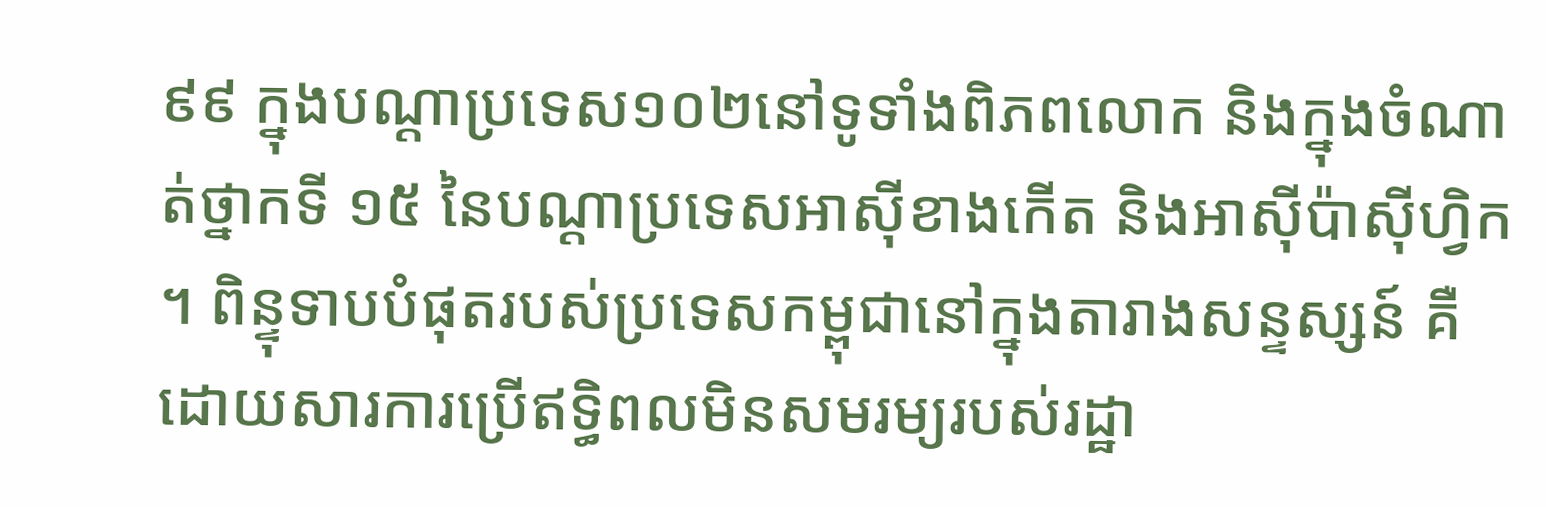៩៩ ក្នុងបណ្តាប្រទេស១០២នៅទូទាំងពិភពលោក និងក្នុងចំណាត់ថ្នាកទី ១៥ នៃបណ្តាប្រទេសអាស៊ីខាងកើត និងអាស៊ីប៉ាស៊ីហ្វិក។ ពិន្ទុទាបបំផុតរបស់ប្រទេសកម្ពុជានៅក្នុងតារាងសន្ទស្សន៍ គឺដោយសារការប្រើឥទ្ធិពលមិនសមរម្យរបស់រដ្ឋា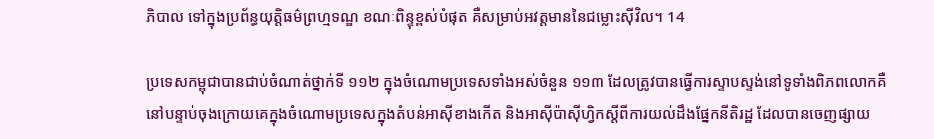ភិបាល ទៅក្នុងប្រព័ន្ធយុត្តិធម៌ព្រហ្មទណ្ឌ ខណៈពិន្ទុខ្ពស់បំផុត គឺសម្រាប់អវត្តមាននៃជម្លោះស៊ីវិល។ 14

ប្រទេសកម្ពុជាបានជាប់ចំណាត់ថ្នាក់ទី ១១២ ក្នុងចំណោមប្រទេសទាំងអស់ចំនួន ១១៣ ដែលត្រូវបានធ្វើការស្ទាបស្ទង់នៅទូទាំងពិភពលោកគឺនៅបន្ទាប់ចុងក្រោយគេក្នុងចំណោមប្រទេសក្នុងតំបន់អាស៊ីខាងកើត និងអាស៊ីប៉ាស៊ីហ្វិកស្តីពីការយល់ដឹងផ្នែកនីតិរដ្ឋ ដែលបានចេញផ្សាយ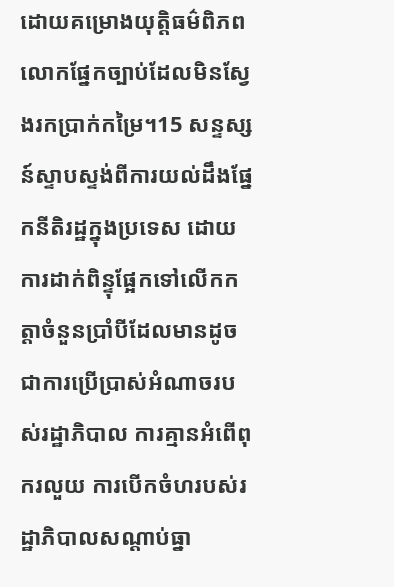ដោយគម្រោងយុត្តិធម៌ពិភពលោកផ្នែកច្បាប់ដែលមិនស្វែងរកប្រាក់កម្រៃ។15 សន្ទស្សន៍ស្ទាបស្ទង់ពីការយល់ដឹងផ្នែកនីតិរដ្ឋក្នុងប្រទេស ដោយការដាក់ពិន្ទុផ្អែកទៅលើកកត្តាចំនួនប្រាំបីដែលមានដូចជាការប្រើប្រាស់អំណាចរបស់រដ្ឋាភិបាល ការគ្មានអំពើពុករលួយ ការបើកចំហរបស់រដ្ឋាភិបាលសណ្តាប់ធ្នា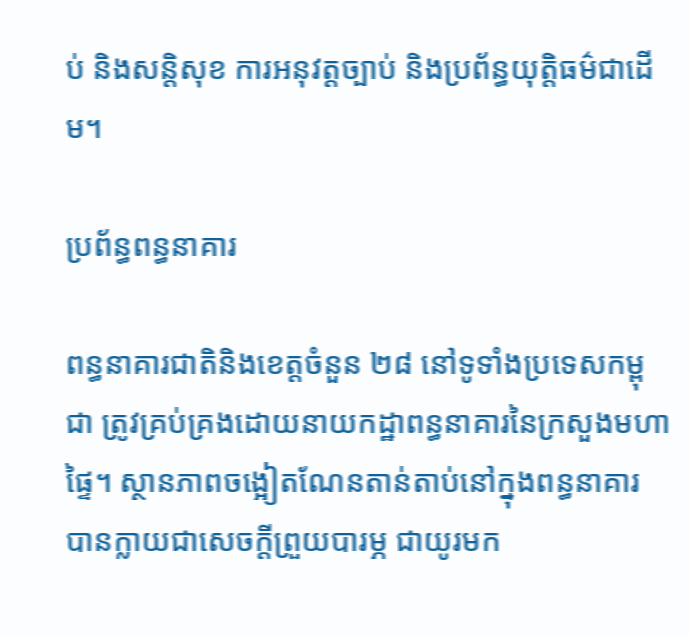ប់ និងសន្តិសុខ ការអនុវត្តច្បាប់ និងប្រព័ន្ធយុត្តិធម៌ជាដើម។

ប្រព័ន្ធពន្ធនាគារ

ពន្ធនាគារជាតិនិងខេត្តចំនួន ២៨ នៅទូទាំងប្រទេសកម្ពុជា ត្រូវគ្រប់គ្រងដោយនាយកដ្ឋាពន្ធនាគារនៃក្រសួងមហាផ្ទៃ។ ស្ថានភាពចង្អៀតណែនតាន់តាប់នៅក្នុងពន្ធនាគារ បានក្លាយជាសេចក្តីព្រួយបារម្ភ ជាយូរមក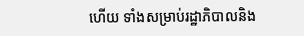ហើយ ទាំងសម្រាប់រដ្ឋាភិបាលនិង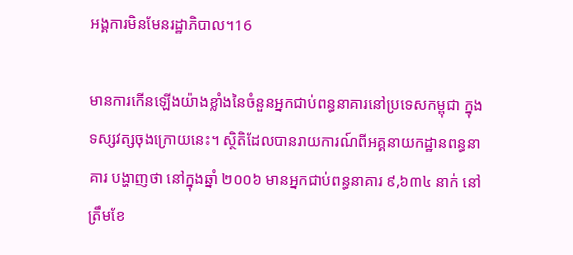អង្គការមិនមែនរដ្ឋាភិបាល។16

មានការកើនឡើងយ៉ាងខ្លាំងនៃចំនួនអ្នកជាប់ពន្ធនាគារនៅប្រទេសកម្ពុជា ក្នុងទស្សវត្សចុងក្រោយនេះ។ ស្ថិតិដែលបានរាយការណ៍ពីអគ្គនាយកដ្ឋានពន្ធនាគារ បង្ហាញថា នៅក្នុងឆ្នាំ ២០០៦ មានអ្នកជាប់ពន្ធនាគារ ៩,៦៣៤ នាក់ នៅត្រឹមខែ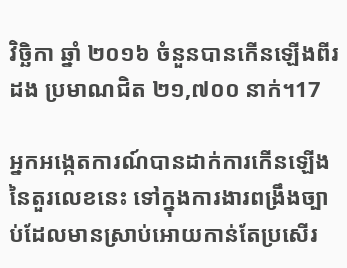វិច្ឆិកា ឆ្នាំ ២០១៦ ចំនួនបានកើនឡើងពីរដង ប្រមាណជិត ២១,៧០០ នាក់។17

អ្នកអង្កេតការណ៍បានដាក់ការកើនឡើងនៃតួរលេខនេះ ទៅក្នុងការងារពង្រឹងច្បាប់ដែលមានស្រាប់អោយកាន់តែប្រសើរ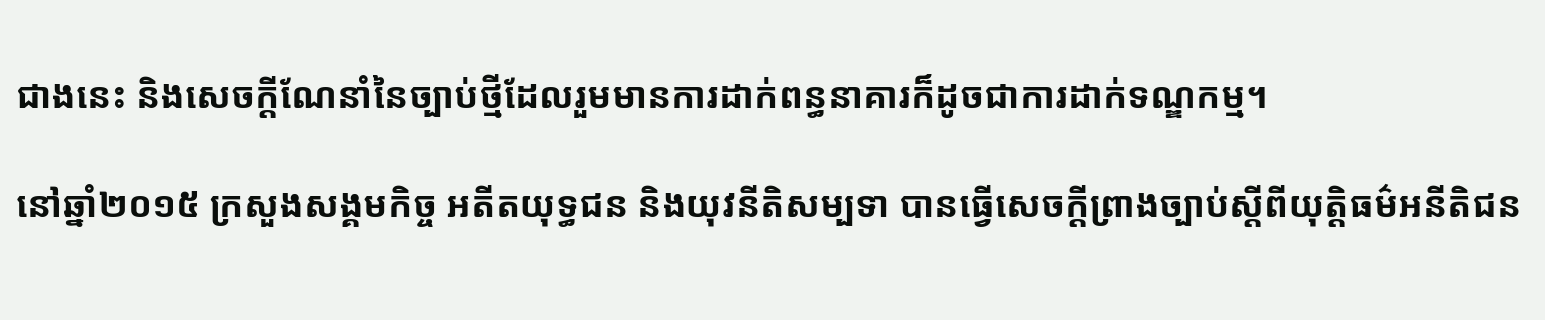ជាងនេះ និងសេចក្តីណែនាំនៃច្បាប់ថ្មីដែលរួមមានការដាក់ពន្ធនាគារក៏ដូចជាការដាក់ទណ្ឌកម្ម។

នៅឆ្នាំ២០១៥ ក្រសួងសង្គមកិច្ច អតីតយុទ្ធជន និងយុវនីតិសម្បទា បានធ្វើសេចក្តីព្រាងច្បាប់ស្តីពីយុត្តិធម៌អនីតិជន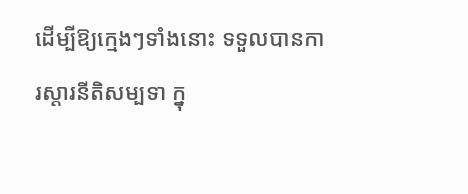ដើម្បីឱ្យក្មេងៗទាំងនោះ ទទួលបានការស្តារនីតិសម្បទា ក្នុ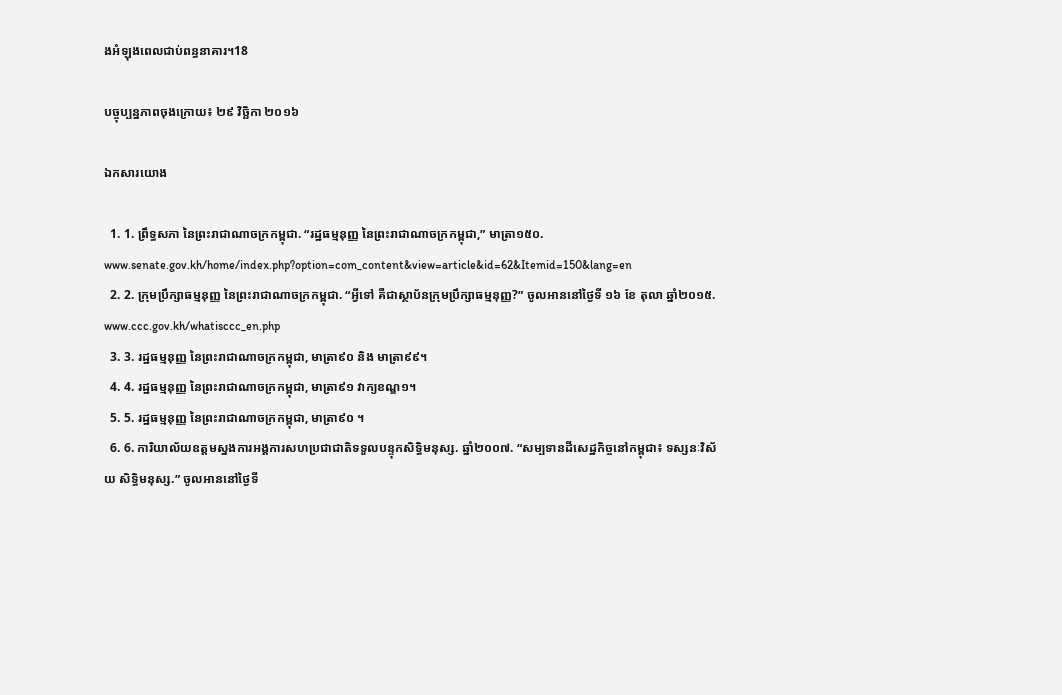ងអំឡុងពេលជាប់ពន្ធនាគារ។18

បច្ចុប្បន្នភាពចុងក្រោយ៖ ២៩ វិច្ឆិកា ២០១៦

ឯកសារយោង

  1. 1. ព្រឹទ្ធសភា នៃព្រះរាជាណាចក្រកម្ពុជា. “រដ្ឋធម្មនុញ្ញ នៃព្រះរាជាណាចក្រកម្ពុជា,” មាត្រា១៥០. www.senate.gov.kh/home/index.php?option=com_content&view=article&id=62&Itemid=150&lang=en
  2. 2. ក្រុមប្រឹក្សាធម្មនុញ្ញ នៃព្រះរាជាណាចក្រកម្ពុជា. “អ្វីទៅ គឺជាស្ថាប័នក្រុមប្រឹក្សាធម្មនុញ្ញ?” ចូលអាននៅថ្ងៃទី ១៦ ខែ តុលា ឆ្នាំ២០១៥. www.ccc.gov.kh/whatisccc_en.php
  3. 3. រដ្ឋធម្មនុញ្ញ នៃព្រះរាជាណាចក្រកម្ពុជា, មាត្រា៩០ និង មាត្រា៩៩។
  4. 4. រដ្ឋធម្មនុញ្ញ នៃព្រះរាជាណាចក្រកម្ពុជា, មាត្រា៩១ វាក្យខណ្ឌ១។
  5. 5. រដ្ឋធម្មនុញ្ញ នៃព្រះរាជាណាចក្រកម្ពុជា, មាត្រា៩០ ។
  6. 6. ការិយាល័យឧត្តមស្នងការអង្គការសហប្រជាជាតិទទួលបន្ទុកសិទ្ធិមនុស្ស. ឆ្នាំ២០០៧. “សម្បទានដីសេដ្ឋកិច្ចនៅកម្ពុជា៖ ទស្សនៈវិស័យ សិទ្ធិមនុស្ស.” ចូលអាននៅថ្ងៃទី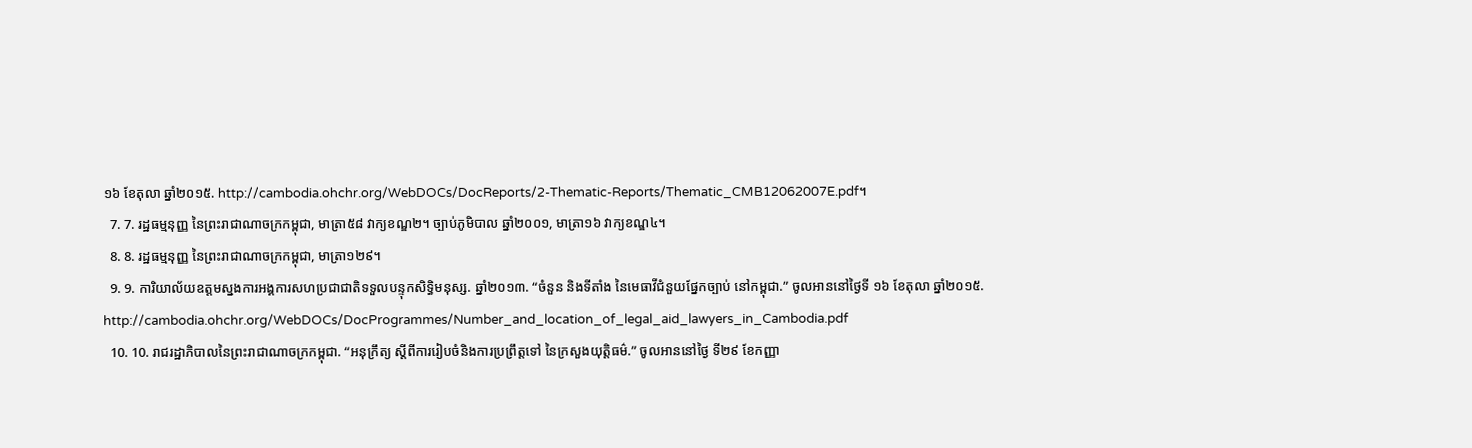១៦ ខែតុលា ឆ្នាំ២០១៥. http://cambodia.ohchr.org/WebDOCs/DocReports/2-Thematic-Reports/Thematic_CMB12062007E.pdf។
  7. 7. រដ្ឋធម្មនុញ្ញ នៃព្រះរាជាណាចក្រកម្ពុជា, មាត្រា៥៨ វាក្យខណ្ឌ២។ ច្បាប់ភូមិបាល ឆ្នាំ២០០១, មាត្រា១៦ វាក្យខណ្ឌ៤។
  8. 8. រដ្ឋធម្មនុញ្ញ នៃព្រះរាជាណាចក្រកម្ពុជា, មាត្រា១២៩។
  9. 9. ការិយាល័យឧត្តមស្នងការអង្គការសហប្រជាជាតិទទួលបន្ទុកសិទ្ធិមនុស្ស. ឆ្នាំ២០១៣. “ចំនួន និងទីតាំង នៃមេធាវីជំនួយផ្នែកច្បាប់ នៅកម្ពុជា.” ចូលអាននៅថ្ងៃទី ១៦ ខែតុលា ឆ្នាំ២០១៥. http://cambodia.ohchr.org/WebDOCs/DocProgrammes/Number_and_location_of_legal_aid_lawyers_in_Cambodia.pdf
  10. 10. រាជរដ្ឋាភិបាលនៃព្រះរាជាណាចក្រកម្ពុជា. “អនុក្រឹត្យ ស្តីពីការរៀបចំនិងការប្រព្រឹត្តទៅ នៃក្រសួងយុត្តិធម៌.” ចូលអាននៅថ្ងៃ ទី២៩ ខែកញ្ញា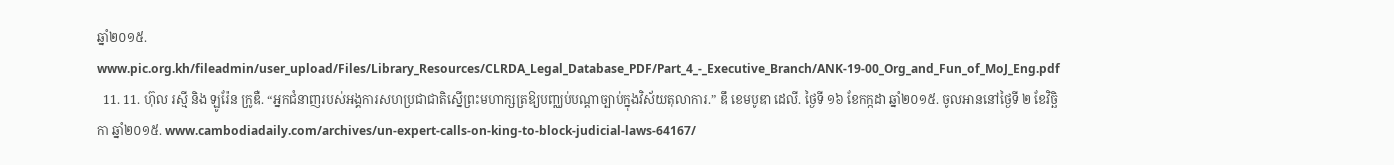ឆ្នាំ២០១៥. www.pic.org.kh/fileadmin/user_upload/Files/Library_Resources/CLRDA_Legal_Database_PDF/Part_4_-_Executive_Branch/ANK-19-00_Org_and_Fun_of_MoJ_Eng.pdf
  11. 11. ហ៊ុល រស្មី និង ឡូរ៉ែន ក្រូឌឺ. “អ្នកជំនាញរបស់អង្គការសហប្រជាជាតិស្នើព្រះមហាក្សត្រឱ្យបញ្ឈប់បណ្តាច្បាប់ក្នុងវិស័យតុលាការ.” ឌឹ ខេមបូឌា ដេលី. ថ្ងៃទី ១៦ ខែកក្កដា ឆ្នាំ២០១៥. ចូលអាននៅថ្ងៃទី ២ ខែវិច្ឆិកា ឆ្នាំ២០១៥. www.cambodiadaily.com/archives/un-expert-calls-on-king-to-block-judicial-laws-64167/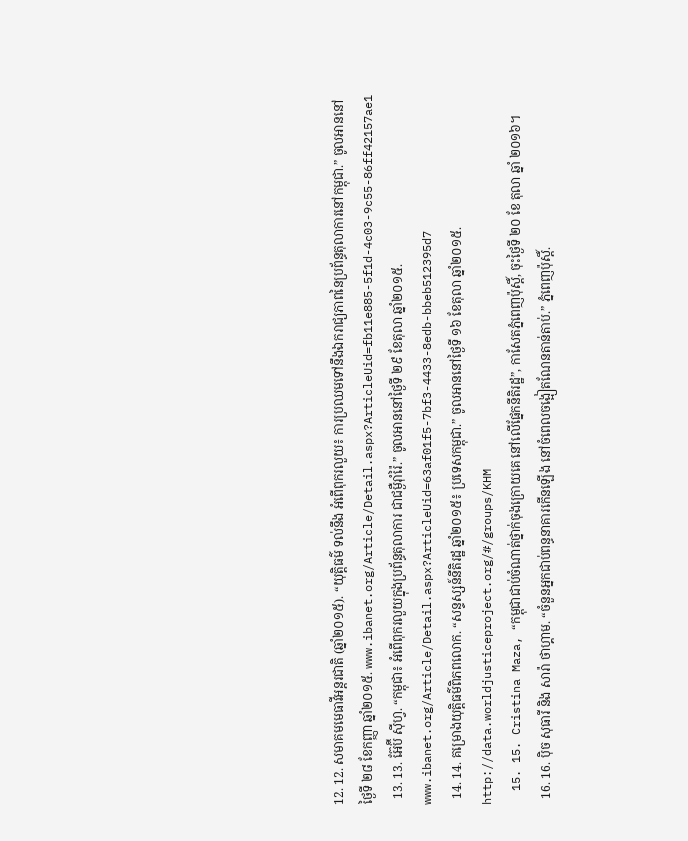12. 12. សមាគមមេធាវីអន្តរជាតិ (ឆ្នាំ២០១៥). “យុត្តិធម៌ ទល់នឹង អំពើពុករលួយ៖ ការប្រឈមទៅនឹងឯករាជ្យភាពនៃប្រព័ន្ធតុលាការនៅកម្ពុជា.” ចូលអាននៅថ្ងៃទី ២៨ ខែកញ្ញា ឆ្នាំ២០១៥. www.ibanet.org/Article/Detail.aspx?ArticleUid=fb11e885-5f1d-4c03-9c55-86ff42157ae1
  13. 13. អ៊ែប៊ី ស៊ីហ្វ. “កម្ពុជា៖ អំពើពុករលួយក្នុងប្រព័ន្ធតុលាការ ជាជម្ងឺរ៉ាំរ៉ៃ.” ចូលអាននៅថ្ងៃទី ២៩ ខែតុលា ឆ្នាំ២០១៥. www.ibanet.org/Article/Detail.aspx?ArticleUid=63af01f5-7bf3-4433-8edb-bbeb512395d7
  14. 14. គម្រោងយុត្តិធម៌ពិភពលោក. “សន្ទស្សន៍នីតិរដ្ឋ ឆ្នាំ២០១៥៖ ប្រទេសកម្ពុជា.” ចូលអាននៅថ្ងៃទី ១៦ ខែតុលា ឆ្នាំ២០១៥. http://data.worldjusticeproject.org/#/groups/KHM
  15. 15. Cristina Maza, “កម្ពុជាជាប់ចំណាត់ថ្នាក់ចុងក្រោយគេ នៅលើផ្នែកនីតិរដ្ឋ”, កាសែតភ្នំពេញប៉ុស្តិ៍, ចុះថ្ងៃទី ២០ ខែ តុលា ឆ្នាំ ២០១៦។
  16. 16. ប៉ិច សុធារី និង សារ៉ា ថាហ្គាម. “ចំនួនអ្នកជាប់ពន្ធនាគារកើនឡើង នៅចំពេលចង្អៀតណែនតាន់តាប់.” ភ្នំពេញប៉ុស្តិ៍.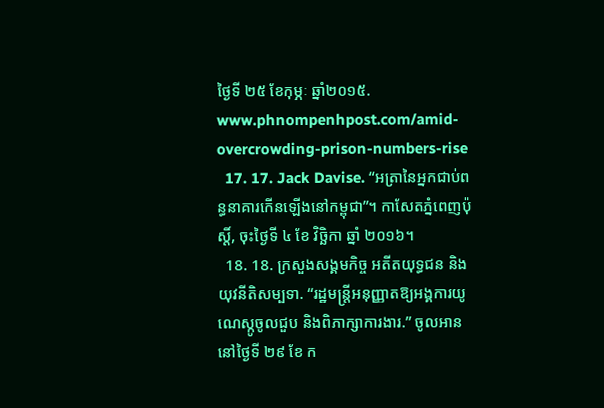ថ្ងៃទី ២៥ ខែកុម្ភៈ ឆ្នាំ២០១៥. www.phnompenhpost.com/amid-overcrowding-prison-numbers-rise
  17. 17. Jack Davise. “អត្រានៃអ្នកជាប់ពន្ធនាគារកើនឡើងនៅកម្ពុជា”។ កាសែតភ្នំពេញប៉ុស្តិ៍, ចុះថ្ងៃទី ៤ ខែ វិចិ្ឆកា ឆ្នាំ ២០១៦។
  18. 18. ក្រសួងសង្គមកិច្ច អតីតយុទ្ធជន និងយុវនីតិសម្បទា. “រដ្ឋមន្រ្តីអនុញ្ញាតឱ្យអង្គការយូណេស្កូចូលជួប និងពិភាក្សាការងារ.” ចូលអាននៅថ្ងៃទី ២៩ ខែ ក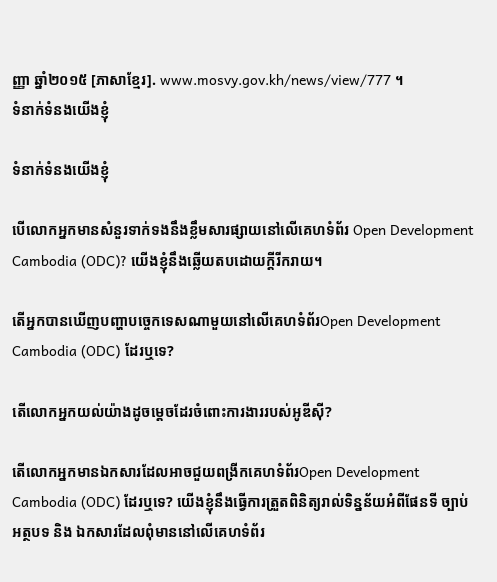ញ្ញា ឆ្នាំ២០១៥ [ភាសាខ្មែរ]. www.mosvy.gov.kh/news/view/777 ។
ទំនាក់ទំនងយើងខ្ញុំ

ទំនាក់ទំនងយើងខ្ញុំ

បើលោកអ្នកមានសំនួរទាក់ទងនឹងខ្លឹមសារផ្សាយនៅលើគេហទំព័រ Open Development Cambodia (ODC)? យើងខ្ញុំនឹងឆ្លើយតបដោយក្តីរីករាយ។

តើអ្នកបានឃើញបញ្ហាបច្ចេកទេសណាមួយនៅលើគេហទំព័រOpen Development Cambodia (ODC) ដែរឬទេ?

តើលោកអ្នកយល់យ៉ាងដូចម្តេចដែរចំពោះការងាររបស់អូឌីស៊ី?

តើលោកអ្នកមានឯកសារដែលអាចជួយពង្រីកគេហទំព័រOpen Development Cambodia (ODC) ដែរឬទេ? យើងខ្ញុំនឹងធ្វើការត្រួតពិនិត្យរាល់ទិន្នន័យអំពីផែនទី ច្បាប់ អត្ថបទ និង ឯកសារដែលពុំមាននៅលើគេហទំព័រ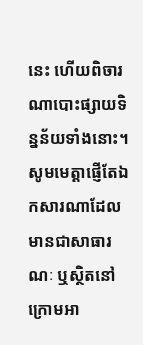នេះ ហើយពិចារណាបោះផ្សាយទិន្នន័យទាំងនោះ។ សូមមេត្តាផ្ញើតែឯកសារណាដែលមានជាសាធារណៈ ឬស្ថិតនៅក្រោមអា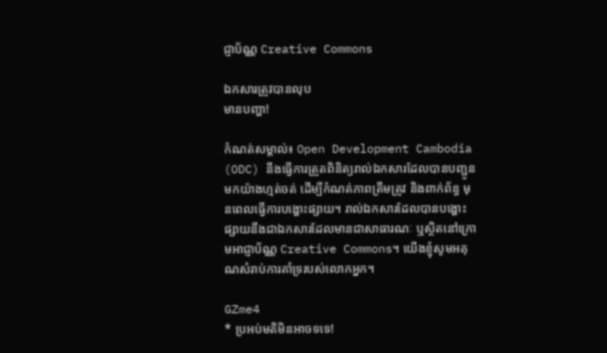ជ្ញាប័ណ្ណ Creative Commons

ឯកសារត្រូវបានលុប
មានបញ្ហា!

កំណត់សម្គាល់៖ Open Development Cambodia (ODC) នឹងធ្វើការត្រួតពិនិត្យរាល់ឯកសារដែលបានបញ្ជូនមកយ៉ាងហ្មត់ចត់ ដើម្បីកំណត់ភាពត្រឹមត្រូវ និងពាក់ព័ន្ធ មុនពេលធ្វើការបង្ហោះផ្សាយ។ រាល់ឯកសារដែលបានបង្ហោះផ្សាយនឹងជាឯកសារដែលមានជាសាធារណៈ ឬស្ថិតនៅក្រោមអាជ្ញាប័ណ្ណ Creative Commons។ យើងខ្ញុំសូមអគុណសំរាប់ការគាំទ្ររបស់លោកអ្នក។

GZme4
* ប្រអប់មតិមិនអាចទទេ!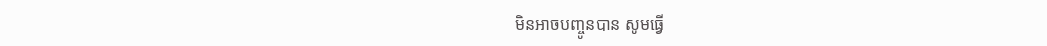មិនអាចបញ្ចូនបាន សូមធ្វើ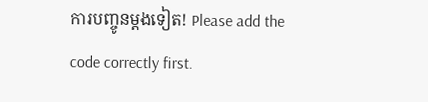ការបញ្ចូនម្តងទៀត! Please add the code correctly first.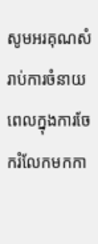សូមអរគុណសំរាប់ការចំនាយពេលក្នុងការចែករំលែកមកកា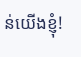ន់យើងខ្ញុំ!